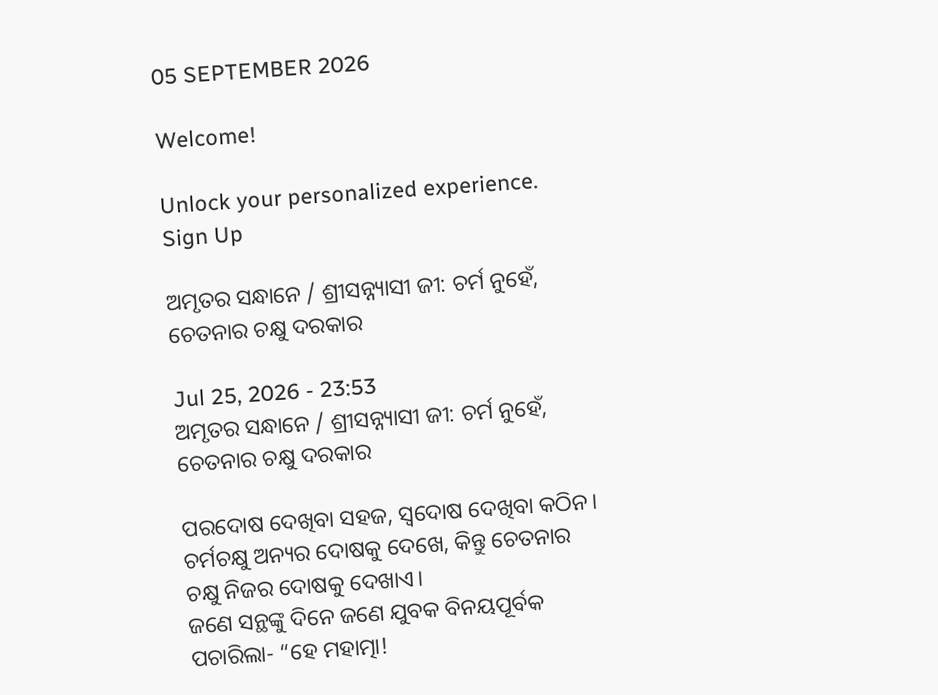05 SEPTEMBER 2026

Welcome!

Unlock your personalized experience.
Sign Up

ଅମୃତର ସନ୍ଧାନେ / ଶ୍ରୀସନ୍ନ୍ୟାସୀ ଜୀ: ଚର୍ମ ନୁହେଁ, ଚେତନାର ଚକ୍ଷୁ ଦରକାର

Jul 25, 2026 - 23:53
ଅମୃତର ସନ୍ଧାନେ / ଶ୍ରୀସନ୍ନ୍ୟାସୀ ଜୀ: ଚର୍ମ ନୁହେଁ, ଚେତନାର ଚକ୍ଷୁ ଦରକାର

ପରଦୋଷ ଦେଖିବା ସହଜ, ସ୍ୱଦୋଷ ଦେଖିବା କଠିନ। ଚର୍ମଚକ୍ଷୁ ଅନ୍ୟର ଦୋଷକୁ ଦେଖେ, କିନ୍ତୁ ଚେତନାର ଚକ୍ଷୁ ନିଜର ଦୋଷକୁ ଦେଖାଏ।
ଜଣେ ସନ୍ଥଙ୍କୁ ଦିନେ ଜଣେ ଯୁବକ ବିନୟପୂର୍ବକ ପଚାରିଲା- “ହେ ମହାତ୍ମା!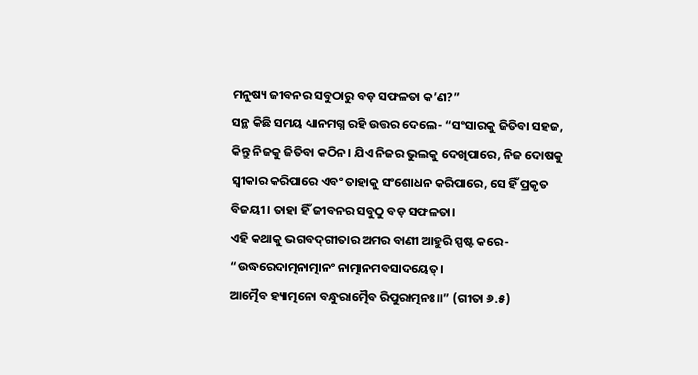ମନୁଷ୍ୟ ଜୀବନର ସବୁଠାରୁ ବଡ଼ ସଫଳତା କ’ଣ?”
ସନ୍ଥ କିଛି ସମୟ ଧ୍ୟାନମଗ୍ନ ରହି ଉତ୍ତର ଦେଲେ- “ସଂସାରକୁ ଜିତିବା ସହଜ, କିନ୍ତୁ ନିଜକୁ ଜିତିବା କଠିନ। ଯିଏ ନିଜର ଭୁଲକୁ ଦେଖିପାରେ, ନିଜ ଦୋଷକୁ ସ୍ୱୀକାର କରିପାରେ ଏବଂ ତାହାକୁ ସଂଶୋଧନ କରିପାରେ, ସେ ହିଁ ପ୍ରକୃତ ବିଜୟୀ। ତାହା ହିଁ ଜୀବନର ସବୁଠୁ ବଡ଼ ସଫଳତା।
ଏହି କଥାକୁ ଭଗବଦ୍‌ଗୀତାର ଅମର ବାଣୀ ଆହୁରି ସ୍ପଷ୍ଟ କରେ-
“ଉଦ୍ଧରେଦାତ୍ମନାତ୍ମାନଂ ନାତ୍ମାନମବସାଦୟେତ୍।
ଆତ୍ମୈବ ହ୍ୟାତ୍ମନୋ ବନ୍ଧୁରାତ୍ମୈବ ରିପୁରାତ୍ମନଃ॥” (ଗୀତା ୬.୫)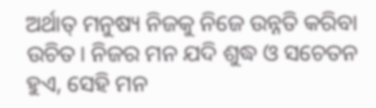ଅର୍ଥାତ୍ ମନୁଷ୍ୟ ନିଜକୁ ନିଜେ ଉନ୍ନତି କରିବା ଉଚିତ। ନିଜର ମନ ଯଦି ଶୁଦ୍ଧ ଓ ସଚେତନ ହୁଏ, ସେହି ମନ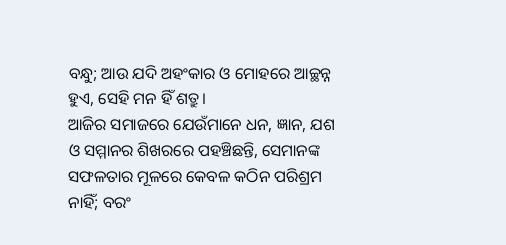ବନ୍ଧୁ; ଆଉ ଯଦି ଅହଂକାର ଓ ମୋହରେ ଆଚ୍ଛନ୍ନ ହୁଏ, ସେହି ମନ ହିଁ ଶତ୍ରୁ।
ଆଜିର ସମାଜରେ ଯେଉଁମାନେ ଧନ, ଜ୍ଞାନ, ଯଶ ଓ ସମ୍ମାନର ଶିଖରରେ ପହଞ୍ଚିଛନ୍ତି, ସେମାନଙ୍କ ସଫଳତାର ମୂଳରେ କେବଳ କଠିନ ପରିଶ୍ରମ ନାହିଁ; ବରଂ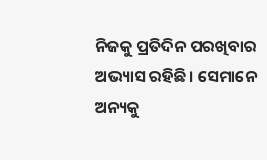ନିଜକୁ ପ୍ରତିଦିନ ପରଖିବାର ଅଭ୍ୟାସ ରହିଛି। ସେମାନେ ଅନ୍ୟକୁ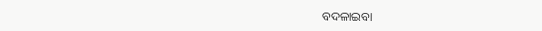ବଦଳାଇବା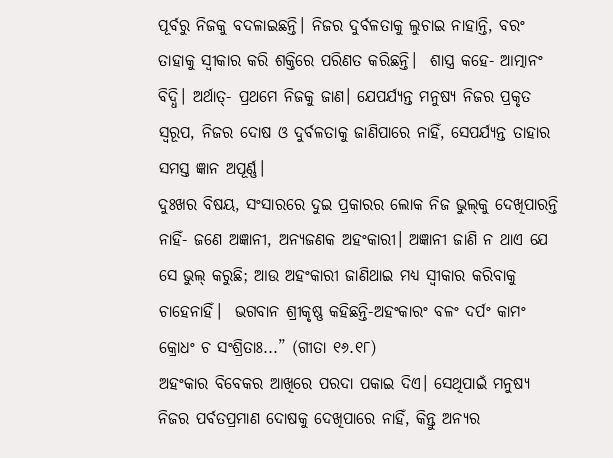ପୂର୍ବରୁ ନିଜକୁ ବଦଳାଇଛନ୍ତି। ନିଜର ଦୁର୍ବଳତାକୁ ଲୁଚାଇ ନାହାନ୍ତି, ବରଂ ତାହାକୁ ସ୍ୱୀକାର କରି ଶକ୍ତିରେ ପରିଣତ କରିଛନ୍ତି।  ଶାସ୍ତ୍ର କହେ- ଆତ୍ମାନଂ ବିଦ୍ଧି। ଅର୍ଥାତ୍- ପ୍ରଥମେ ନିଜକୁ ଜାଣ। ଯେପର୍ଯ୍ୟନ୍ତ ମନୁଷ୍ୟ ନିଜର ପ୍ରକୃତ ସ୍ୱରୂପ, ନିଜର ଦୋଷ ଓ ଦୁର୍ବଳତାକୁ ଜାଣିପାରେ ନାହିଁ, ସେପର୍ଯ୍ୟନ୍ତ ତାହାର ସମସ୍ତ ଜ୍ଞାନ ଅପୂର୍ଣ୍ଣ।
ଦୁଃଖର ବିଷୟ, ସଂସାରରେ ଦୁଇ ପ୍ରକାରର ଲୋକ ନିଜ ଭୁଲ୍‌କୁ ଦେଖିପାରନ୍ତି ନାହିଁ- ଜଣେ ଅଜ୍ଞାନୀ, ଅନ୍ୟଜଣକ ଅହଂକାରୀ। ଅଜ୍ଞାନୀ ଜାଣି ନ ଥାଏ ଯେ ସେ ଭୁଲ୍‌ କରୁଛି; ଆଉ ଅହଂକାରୀ ଜାଣିଥାଇ ମଧ୍ୟ ସ୍ୱୀକାର କରିବାକୁ ଚାହେନାହିଁ।  ଭଗବାନ ଶ୍ରୀକୃଷ୍ଣ କହିଛନ୍ତି-ଅହଂକାରଂ ବଳଂ ଦର୍ପଂ କାମଂ କ୍ରୋଧଂ ଚ ସଂଶ୍ରିତାଃ...” (ଗୀତା ୧୬.୧୮)
ଅହଂକାର ବିବେକର ଆଖିରେ ପରଦା ପକାଇ ଦିଏ। ସେଥିପାଇଁ ମନୁଷ୍ୟ ନିଜର ପର୍ବତପ୍ରମାଣ ଦୋଷକୁ ଦେଖିପାରେ ନାହିଁ, କିନ୍ତୁ ଅନ୍ୟର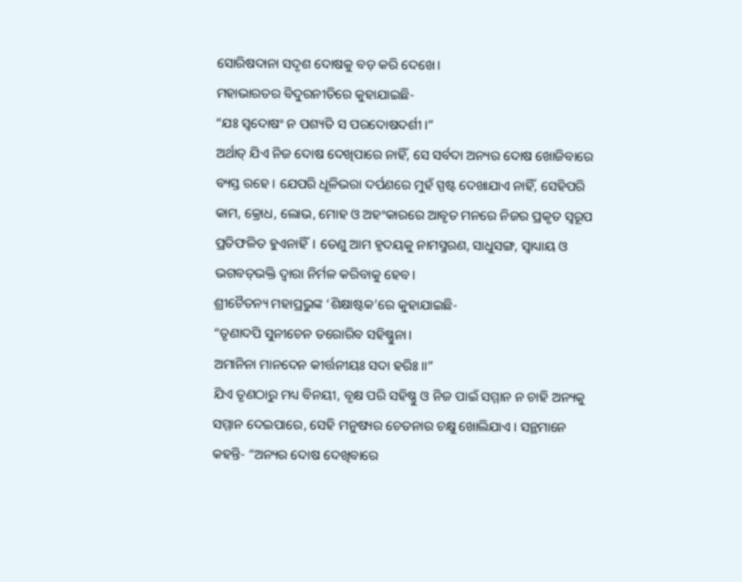ସୋରିଷଦାନା ସଦୃଶ ଦୋଷକୁ ବଡ଼ କରି ଦେଖେ।
ମହାଭାରତର ବିଦୁରନୀତିରେ କୁହାଯାଇଛି-
“ଯଃ ସ୍ୱଦୋଷଂ ନ ପଶ୍ୟତି ସ ପରଦୋଷଦର୍ଶୀ।”
ଅର୍ଥାତ୍ ଯିଏ ନିଜ ଦୋଷ ଦେଖିପାରେ ନାହିଁ, ସେ ସର୍ବଦା ଅନ୍ୟର ଦୋଷ ଖୋଜିବାରେ ବ୍ୟସ୍ତ ରହେ। ଯେପରି ଧୂଳିଭରା ଦର୍ପଣରେ ମୁହଁ ସ୍ପଷ୍ଟ ଦେଖାଯାଏ ନାହିଁ, ସେହିପରି କାମ, କ୍ରୋଧ, ଲୋଭ, ମୋହ ଓ ଅହଂକାରରେ ଆବୃତ ମନରେ ନିଜର ପ୍ରକୃତ ସ୍ୱରୂପ ପ୍ରତିଫଳିତ ହୁଏନାହିଁ। ତେଣୁ ଆମ ହୃଦୟକୁ ନାମସ୍ମରଣ, ସାଧୁସଙ୍ଗ, ସ୍ୱାଧ୍ୟାୟ ଓ ଭଗବତ୍‌ଭକ୍ତି ଦ୍ୱାରା ନିର୍ମଳ କରିବାକୁ ହେବ।
ଶ୍ରୀଚୈତନ୍ୟ ମହାପ୍ରଭୁଙ୍କ ‘ଶିକ୍ଷାଷ୍ଟକ’ରେ କୁହାଯାଇଛି-
“ତୃଣାଦପି ସୁନୀଚେନ ତରୋରିବ ସହିଷ୍ଣୁନା।
ଅମାନିନା ମାନଦେନ କୀର୍ତ୍ତନୀୟଃ ସଦା ହରିଃ॥”
ଯିଏ ତୃଣଠାରୁ ମଧ୍ୟ ବିନୟୀ, ବୃକ୍ଷ ପରି ସହିଷ୍ଣୁ ଓ ନିଜ ପାଇଁ ସମ୍ମାନ ନ ଚାହି ଅନ୍ୟକୁ ସମ୍ମାନ ଦେଇପାରେ, ସେହି ମନୁଷ୍ୟର ଚେତନାର ଚକ୍ଷୁ ଖୋଲିଯାଏ। ସନ୍ଥମାନେ କହନ୍ତି- “ଅନ୍ୟର ଦୋଷ ଦେଖିବାରେ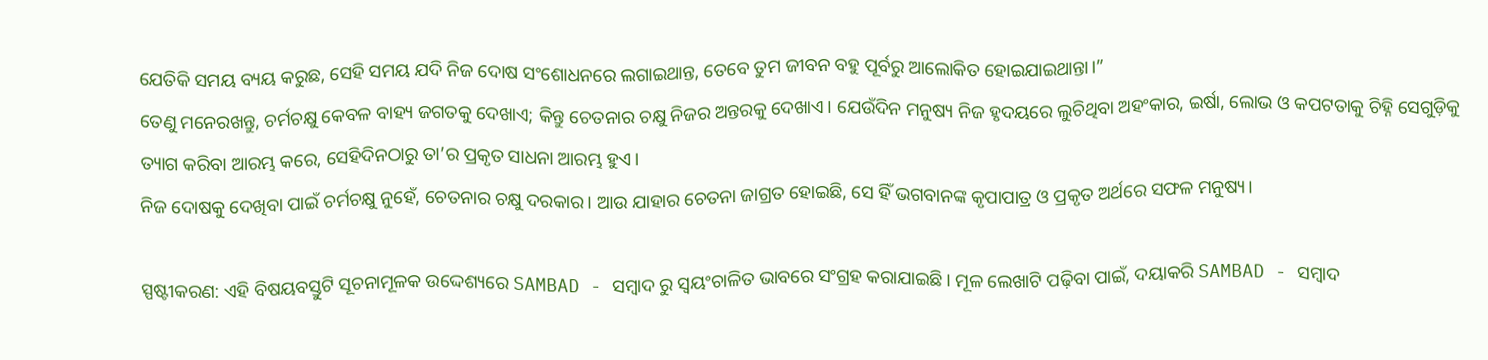ଯେତିକି ସମୟ ବ୍ୟୟ କରୁଛ, ସେହି ସମୟ ଯଦି ନିଜ ଦୋଷ ସଂଶୋଧନରେ ଲଗାଇଥାନ୍ତ, ତେବେ ତୁମ ଜୀବନ ବହୁ ପୂର୍ବରୁ ଆଲୋକିତ ହୋଇଯାଇଥାନ୍ତା।”
ତେଣୁ ମନେରଖନ୍ତୁ, ଚର୍ମଚକ୍ଷୁ କେବଳ ବାହ୍ୟ ଜଗତକୁ ଦେଖାଏ; କିନ୍ତୁ ଚେତନାର ଚକ୍ଷୁ ନିଜର ଅନ୍ତରକୁ ଦେଖାଏ। ଯେଉଁଦିନ ମନୁଷ୍ୟ ନିଜ ହୃଦୟରେ ଲୁଚିଥିବା ଅହଂକାର, ଇର୍ଷା, ଲୋଭ ଓ କପଟତାକୁ ଚିହ୍ନି ସେଗୁଡ଼ିକୁ ତ୍ୟାଗ କରିବା ଆରମ୍ଭ କରେ, ସେହିଦିନଠାରୁ ତା’ର ପ୍ରକୃତ ସାଧନା ଆରମ୍ଭ ହୁଏ।
ନିଜ ଦୋଷକୁ ଦେଖିବା ପାଇଁ ଚର୍ମଚକ୍ଷୁ ନୁହେଁ, ଚେତନାର ଚକ୍ଷୁ ଦରକାର। ଆଉ ଯାହାର ଚେତନା ଜାଗ୍ରତ ହୋଇଛି, ସେ ହିଁ ଭଗବାନଙ୍କ କୃପାପାତ୍ର ଓ ପ୍ରକୃତ ଅର୍ଥରେ ସଫଳ ମନୁଷ୍ୟ।

ସ୍ପଷ୍ଟୀକରଣ: ଏହି ବିଷୟବସ୍ତୁଟି ସୂଚନାମୂଳକ ଉଦ୍ଦେଶ୍ୟରେ SAMBAD - ସମ୍ବାଦ ରୁ ସ୍ୱୟଂଚାଳିତ ଭାବରେ ସଂଗ୍ରହ କରାଯାଇଛି। ମୂଳ ଲେଖାଟି ପଢ଼ିବା ପାଇଁ, ଦୟାକରି SAMBAD - ସମ୍ବାଦ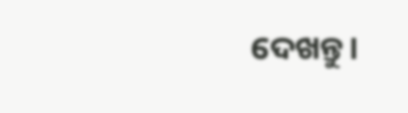ଦେଖନ୍ତୁ।